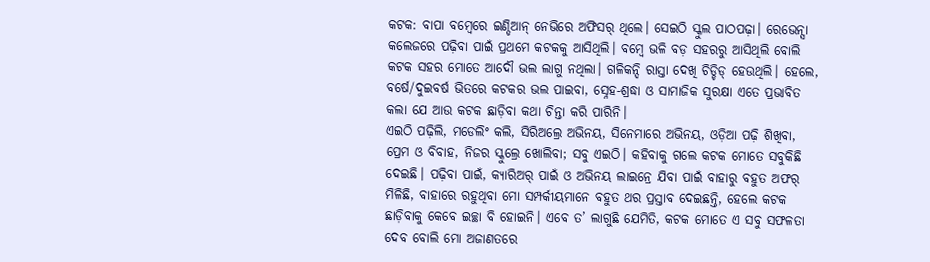କଟକ: ବାପା ବମ୍ବେରେ ଇଣ୍ଡିଆନ୍ ନେଭିରେ ଅଫିସର୍ ଥିଲେ। ସେଇଠି ସ୍କୁଲ ପାଠପଢ଼ା। ରେଭେନ୍ସା କଲେଜରେ ପଢ଼ିବା ପାଇଁ ପ୍ରଥମେ କଟକକୁ ଆସିଥିଲି। ବମ୍ବେ ଭଳି ବଡ଼ ସହରରୁ ଆସିଥିଲି ବୋଲି କଟକ ସହର ମୋତେ ଆଦୌ ଭଲ ଲାଗୁ ନଥିଲା। ଗଳିକନ୍ଦି ରାସ୍ତା ଦେଖି ଚିଡ୍ଚିଡ୍ ହେଉଥିଲି। ହେଲେ, ବର୍ଷେ/ଦୁଇବର୍ଷ ଭିତରେ କଟକର ଭଲ ପାଇବା, ସ୍ନେହ-ଶ୍ରଦ୍ଧା ଓ ସାମାଜିକ ସୁରକ୍ଷା ଏତେ ପ୍ରଭାବିତ କଲା ଯେ ଆଉ କଟକ ଛାଡ଼ିବା କଥା ଚିନ୍ତା କରି ପାରିନି।
ଏଇଠି ପଢ଼ିଲି, ମଡେଲିଂ କଲି, ସିରିଅଲ୍ରେ ଅଭିନୟ, ସିନେମାରେ ଅଭିନୟ, ଓଡ଼ିଆ ପଢ଼ି ଶିଖିବା, ପ୍ରେମ ଓ ବିବାହ, ନିଜର ସ୍କୁଲ୍ରେ ଖୋଲିବା; ସବୁ ଏଇଠି। କହିବାକୁ ଗଲେ କଟକ ମୋତେ ସବୁକିଛି ଦେଇଛି। ପଢ଼ିବା ପାଇଁ, କ୍ୟାରିଅର୍ ପାଇଁ ଓ ଅଭିନୟ ଲାଇନ୍ରେ ଯିବା ପାଇଁ ବାହାରୁ ବହୁତ ଅଫର୍ ମିଳିଛି, ବାହାରେ ରହୁଥିବା ମୋ ସମ୍ପର୍କୀୟମାନେ ବହୁତ ଥର ପ୍ରସ୍ତାବ ଦେଇଛନ୍ତି, ହେଲେ କଟକ ଛାଡ଼ିବାକୁ କେବେ ଇଚ୍ଛା ବି ହୋଇନି। ଏବେ ତ’ ଲାଗୁଛି ଯେମିତି, କଟକ ମୋତେ ଏ ସବୁ ସଫଳତା ଦେବ ବୋଲି ମୋ ଅଜାଣତରେ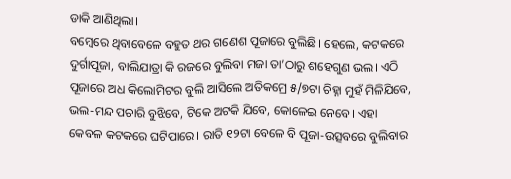ଡାକି ଆଣିଥିଲା।
ବମ୍ବେରେ ଥିବାବେଳେ ବହୁତ ଥର ଗଣେଶ ପୂଜାରେ ବୁଲିଛି। ହେଲେ, କଟକରେ ଦୁର୍ଗାପୂଜା, ବାଲିଯାତ୍ରା କି ରଜରେ ବୁଲିବା ମଜା ତା’ଠାରୁ ଶହେଗୁଣ ଭଲ। ଏଠି ପୂଜାରେ ଅଧ କିଲୋମିଟର ବୁଲି ଆସିଲେ ଅତିକମ୍ରେ ୫/୭ଟା ଚିହ୍ନା ମୁହଁ ମିଳିଯିବେ, ଭଲ-ମନ୍ଦ ପଚାରି ବୁଝିବେ, ଟିକେ ଅଟକି ଯିବେ, କୋଳେଇ ନେବେ। ଏହା କେବଳ କଟକରେ ଘଟିପାରେ। ରାତି ୧୨ଟା ବେଳେ ବି ପୂଜା-ଉତ୍ସବରେ ବୁଲିବାର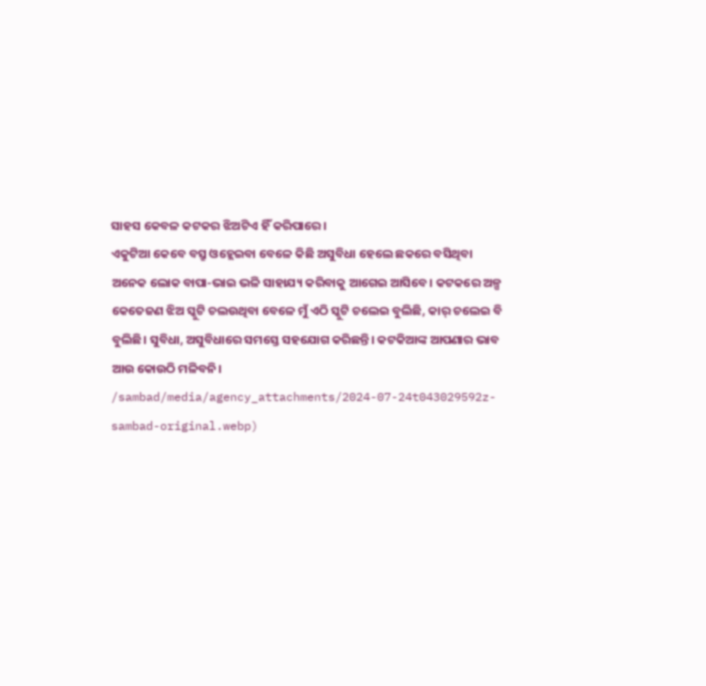ସାହସ କେବଳ କଟକର ଝିଅଟିଏ ହିଁ କରିପାରେ।
ଏକୁଟିଆ କେବେ ବସ୍ରୁ ଓହ୍ଲେଇବା ବେଳେ କିଛି ଅସୁବିଧା ହେଲେ ଛକରେ ବସିଥିବା ଅନେକ ଲୋକ ବାପା-ଭାଇ ଭଳି ସାହାଯ୍ୟ କରିବାକୁ ଆଗେଇ ଆସିବେ। କଟକରେ ଅଳ୍ପ କେତେଜଣ ଝିଅ ସ୍କୁଟି ଚଲଉଥିବା ବେଳେ ମୁଁ ଏଠି ସ୍କୁଟି ଚଲେଇ ବୁଲିଛି, କାର୍ ଚଲେଇ ବି ବୁଲିଛି। ସୁବିଧା, ଅସୁବିଧାରେ ସମସ୍ତେ ସହଯୋଗ କରିଛନ୍ତି। କଟକିଆଙ୍କ ଆପଣାର ଭାବ ଆଉ କୋଉଠି ମଳିବନି।
/sambad/media/agency_attachments/2024-07-24t043029592z-sambad-original.webp)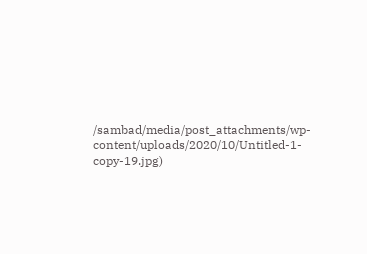/sambad/media/post_attachments/wp-content/uploads/2020/10/Untitled-1-copy-19.jpg)